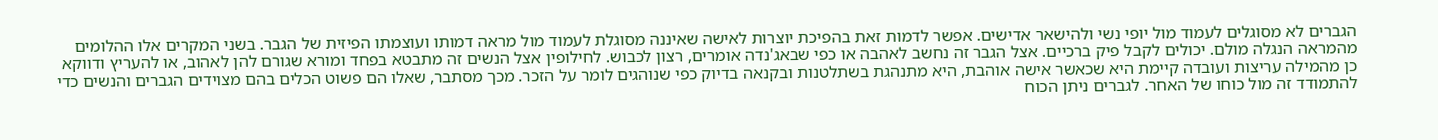הגברים לא מסוגלים לעמוד מול יופי נשי ולהישאר אדישים. אפשר לדמות זאת בהפיכת יוצרות לאישה שאיננה מסוגלת לעמוד מול מראה דמותו ועוצמתו הפיזית של הגבר. בשני המקרים אלו ההלומים מהמראה הנגלה מולם. יכולים לקבל פיק ברכיים. אצל הגבר זה נחשב לאהבה או כפי שבאג'נדה אומרים, רצון לכבוש. לחילופין אצל הנשים זה מתבטא בפחד ומורא שגורם להן לאהוב, או להעריץ ודווקא כן מהמילה עריצות ועובדה קיימת היא שכאשר אישה אוהבת, היא מתנהגת בשתלטנות ובקנאה בדיוק כפי שנוהגים לומר על הזכר. מכך מסתבר, שאלו הם פשוט הכלים בהם מצוידים הגברים והנשים כדי להתמודד זה מול כוחו של האחר. לגברים ניתן הכוח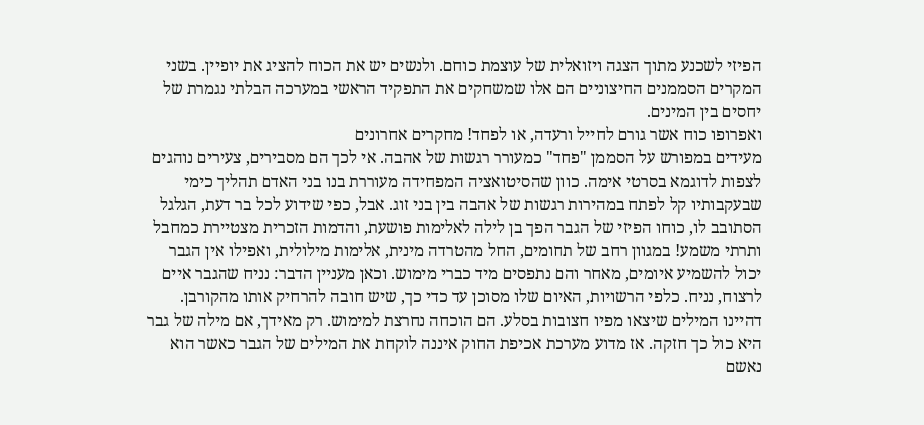הפיזי לשכנע מתוך הצגה ויזואלית של עוצמת כוחם. ולנשים יש את הכוח להציג את יופיין. בשני המקרים הסממנים החיצוניים הם אלו שמשחקים את התפקיד הראשי במערכה הבלתי נגמרת של יחסים בין המינים.
ואפרופו כוח אשר גורם לחייל ורעדה, או לפחד! מחקרים אחרונים
מעידים במפורש על הסממן "פחד" כמעורר רגשות של אהבה. אי לכך הם מסבירים, צעירים נוהגים לצפות לדוגמא בסרטי אימה. כוון שהסיטואציה המפחידה מעוררת בנו בני האדם תהליך כימי שבעקבותיו קל לפתח במהירות רגשות של אהבה בין בני זוג. אבל, כפי שידוע לכל בר דעת, הגלגל הסתובב לו, כוחו הפיזי של הגבר הפך בן לילה לאלימות פושעת, והדמות הזכרית מצטיירת כמחבל ותרתי משמע! במגוון רחב של תחומים, החל מהטרדה מינית, אלימות מילולית, ואפילו אין הגבר יכול להשמיע איומים, מאחר והם נתפסים מיד כברי מימוש. וכאן מעניין הדבר: נניח שהגבר איים לרצוח, נניח. כלפי הרשויות, האיום שלו מסוכן עד כדי כך, שיש חובה להרחיק אותו מהקורבן. דהיינו המילים שיצאו מפיו חצובות בסלע. הם הוכחה נחרצת למימוש. רק מאידך, אם מילה של גבר היא כול כך חזקה. אז מדוע מערכת אכיפת החוק איננה לוקחת את המילים של הגבר כאשר הוא נאשם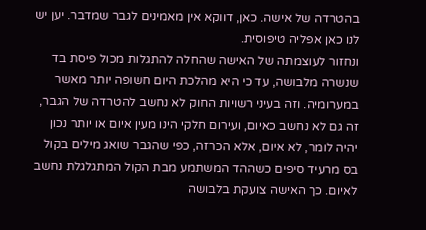בהטרדה של אישה. כאן, דווקא אין מאמינים לגבר שמדבר. יען יש לנו כאן אפליה טיפוסית.
ונחזור לעוצמתה של האישה שהחלה להתגלות מכול פיסת בד שנשרה מלבושה, עד כי היא מהלכת היום חשופה יותר מאשר במערומיה. וזה בעיני רשויות החוק לא נחשב להטרדה של הגבר, זה גם לא נחשב כאיום, ועירום חלקי הינו מעין איום או יותר נכון יהיה לומר, לא איום, אלא הכרזה, כפי שהגבר שואג מילים בקול בס מרעיד סיפים כשההד המשתמע מבת הקול המתגלגלת נחשב לאיום. כך האישה צועקת בלבושה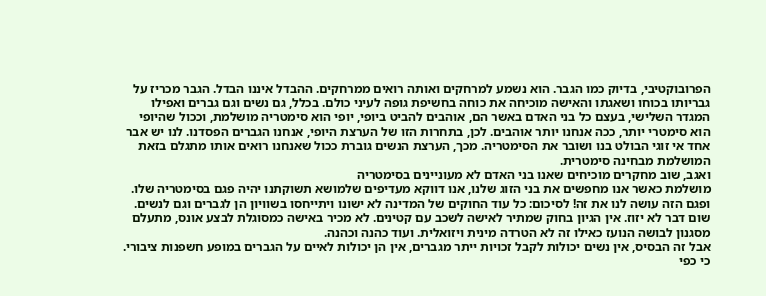הפרובוקטיבי, בדיוק כמו הגבר. הוא נשמע למרחקים ואותה רואים ממרחקים. ההבדל איננו הבדל. הגבר מכריז על גבריותו בכוחו ושאגתו והאישה מוכיחה את כוחה בחשיפת גופה לעיני כולם. בכלל, גם נשים וגם גברים ואפילו המגדר השלישי, בעצם כל בני האדם באשר הם, אוהבים להביט ביופי, יופי הוא סימטריה מושלמת, וככול שהיופי הוא סימטרי יותר, ככה אנחנו יותר אוהבים. לכן, בתחרות הזו של הערצת היופי, אנחנו הגברים הפסדנו. לנו יש אבר אחד אי זוגי הבולט בנו ושובר את הסימטריה. מכך, הערצת הנשים גוברת ככול שאנחנו רואים אותו מתגלם בזאת המושלמת מבחינה סימטרית.
ואגב, שוב מחקרים מוכיחים שאנו בני האדם לא מעוניינים בסימטריה
מושלמת כאשר אנו מחפשים את בני הזוג שלנו, אנו דווקא מעדיפים שלמושא תשוקתנו יהיה פגם בסימטריה שלו. ופגם הזה עושה לנו את זה! לסיכום: כל עוד החוקים של המדינה לא ישונו ויתייחסו בשוויון הן לגברים וגם לנשים. שום דבר לא יזוז. אין הגיון בחוק שמתיר לאישה לשכב עם קטינים. לא מכיר באישה כמסוגלת לבצע אונס, מתעלם מסגנון לבושה הנועז כאילו זה לא הטרדה מינית ויזואלית. ועוד כהנה וכהנה.
אבל זה הבסיס, אין נשים יכולות לקבל זכויות ייתר מגברים, אין הן יכולות לאיים על הגברים במופע חשפנות ציבורי. כי כפי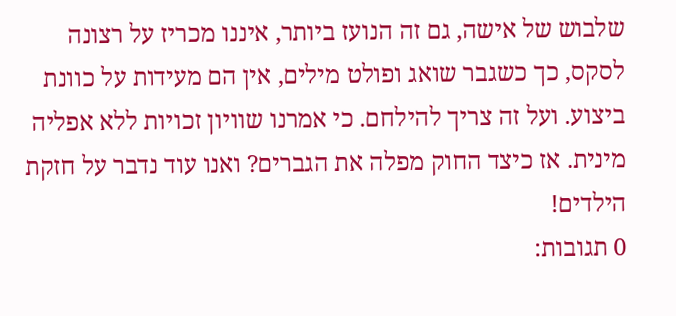שלבוש של אישה, גם זה הנועז ביותר, איננו מכריז על רצונה לסקס, כך כשגבר שואג ופולט מילים, אין הם מעידות על כוונת ביצוע. ועל זה צריך להילחם. כי אמרנו שוויון זכויות ללא אפליה מינית. אז כיצד החוק מפלה את הגברים? ואנו עוד נדבר על חזקת הילדים!
0 תגובות: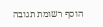הוסף רשומת תגובה